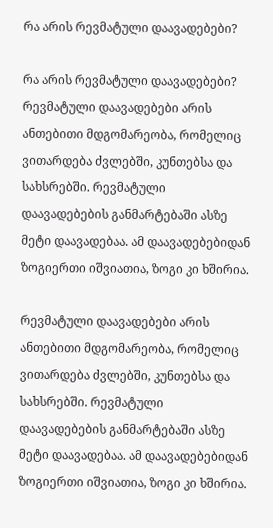რა არის რევმატული დაავადებები?

რა არის რევმატული დაავადებები?
რევმატული დაავადებები არის ანთებითი მდგომარეობა, რომელიც ვითარდება ძვლებში, კუნთებსა და სახსრებში. რევმატული დაავადებების განმარტებაში ასზე მეტი დაავადებაა. ამ დაავადებებიდან ზოგიერთი იშვიათია, ზოგი კი ხშირია.

რევმატული დაავადებები არის ანთებითი მდგომარეობა, რომელიც ვითარდება ძვლებში, კუნთებსა და სახსრებში. რევმატული დაავადებების განმარტებაში ასზე მეტი დაავადებაა. ამ დაავადებებიდან ზოგიერთი იშვიათია, ზოგი კი ხშირია.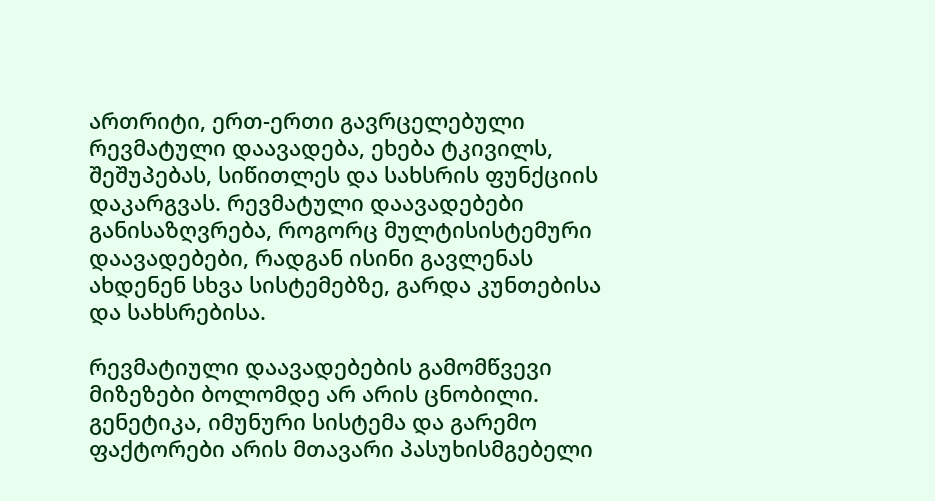ართრიტი, ერთ-ერთი გავრცელებული რევმატული დაავადება, ეხება ტკივილს, შეშუპებას, სიწითლეს და სახსრის ფუნქციის დაკარგვას. რევმატული დაავადებები განისაზღვრება, როგორც მულტისისტემური დაავადებები, რადგან ისინი გავლენას ახდენენ სხვა სისტემებზე, გარდა კუნთებისა და სახსრებისა.

რევმატიული დაავადებების გამომწვევი მიზეზები ბოლომდე არ არის ცნობილი. გენეტიკა, იმუნური სისტემა და გარემო ფაქტორები არის მთავარი პასუხისმგებელი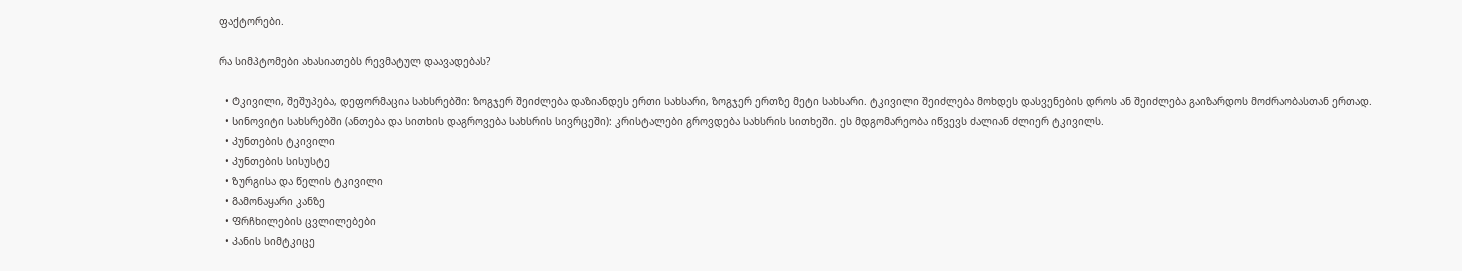ფაქტორები.

რა სიმპტომები ახასიათებს რევმატულ დაავადებას?

  • Ტკივილი, შეშუპება, დეფორმაცია სახსრებში: ზოგჯერ შეიძლება დაზიანდეს ერთი სახსარი, ზოგჯერ ერთზე მეტი სახსარი. ტკივილი შეიძლება მოხდეს დასვენების დროს ან შეიძლება გაიზარდოს მოძრაობასთან ერთად.
  • Სინოვიტი სახსრებში (ანთება და სითხის დაგროვება სახსრის სივრცეში): კრისტალები გროვდება სახსრის სითხეში. ეს მდგომარეობა იწვევს ძალიან ძლიერ ტკივილს.
  • Კუნთების ტკივილი
  • Კუნთების სისუსტე
  • Ზურგისა და წელის ტკივილი
  • Გამონაყარი კანზე
  • Ფრჩხილების ცვლილებები
  • Კანის სიმტკიცე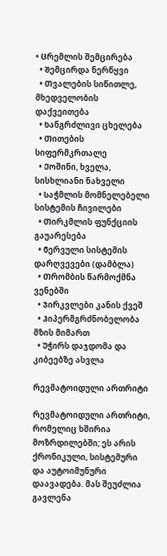• Ცრემლის შემცირება
  • Შემცირდა ნერწყვი
  • Თვალების სიწითლე, მხედველობის დაქვეითება
  • Ხანგრძლივი ცხელება
  • Თითების სიფერმკრთალე
  • Ქოშინი, ხველა, სისხლიანი ნახველი
  • Საჭმლის მომნელებელი სისტემის ჩივილები
  • Თირკმლის ფუნქციის გაუარესება
  • Ნერვული სისტემის დარღვევები (დამბლა)
  • Თრომბის წარმოქმნა ვენებში
  • Ჯირკვლები კანის ქვეშ
  • Ჰიპერმგრძნობელობა მზის მიმართ
  • Უჭირს დაჯდომა და კიბეებზე ასვლა

რევმატოიდული ართრიტი

რევმატოიდული ართრიტი, რომელიც ხშირია მოზრდილებში; ეს არის ქრონიკული, სისტემური და აუტოიმუნური დაავადება. მას შეუძლია გავლენა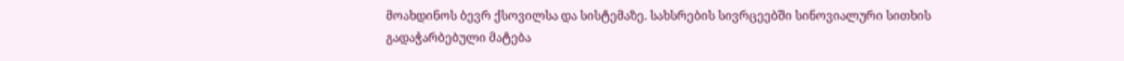მოახდინოს ბევრ ქსოვილსა და სისტემაზე. სახსრების სივრცეებში სინოვიალური სითხის გადაჭარბებული მატება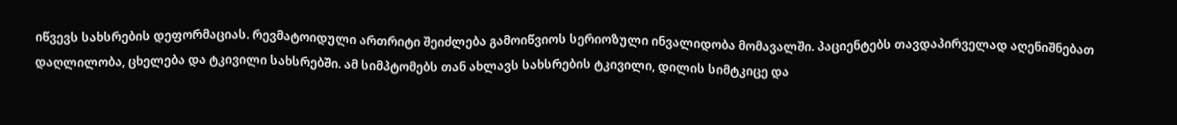იწვევს სახსრების დეფორმაციას. რევმატოიდული ართრიტი შეიძლება გამოიწვიოს სერიოზული ინვალიდობა მომავალში. პაციენტებს თავდაპირველად აღენიშნებათ დაღლილობა, ცხელება და ტკივილი სახსრებში. ამ სიმპტომებს თან ახლავს სახსრების ტკივილი, დილის სიმტკიცე და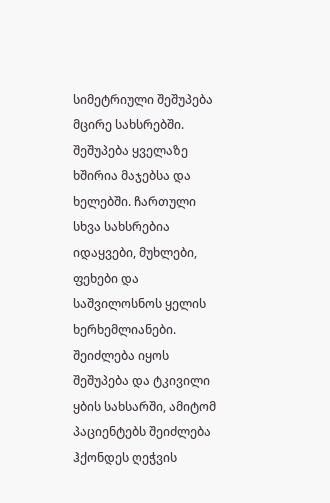სიმეტრიული შეშუპება მცირე სახსრებში. შეშუპება ყველაზე ხშირია მაჯებსა და ხელებში. ჩართული სხვა სახსრებია იდაყვები, მუხლები, ფეხები და საშვილოსნოს ყელის ხერხემლიანები. შეიძლება იყოს შეშუპება და ტკივილი ყბის სახსარში, ამიტომ პაციენტებს შეიძლება ჰქონდეს ღეჭვის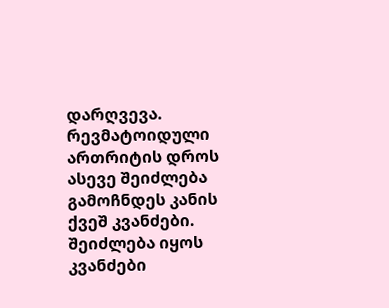დარღვევა. რევმატოიდული ართრიტის დროს ასევე შეიძლება გამოჩნდეს კანის ქვეშ კვანძები. შეიძლება იყოს კვანძები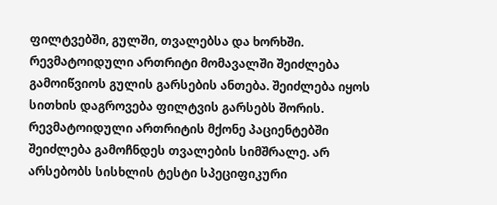ფილტვებში, გულში, თვალებსა და ხორხში. რევმატოიდული ართრიტი მომავალში შეიძლება გამოიწვიოს გულის გარსების ანთება. შეიძლება იყოს სითხის დაგროვება ფილტვის გარსებს შორის. რევმატოიდული ართრიტის მქონე პაციენტებში შეიძლება გამოჩნდეს თვალების სიმშრალე. არ არსებობს სისხლის ტესტი სპეციფიკური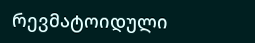რევმატოიდული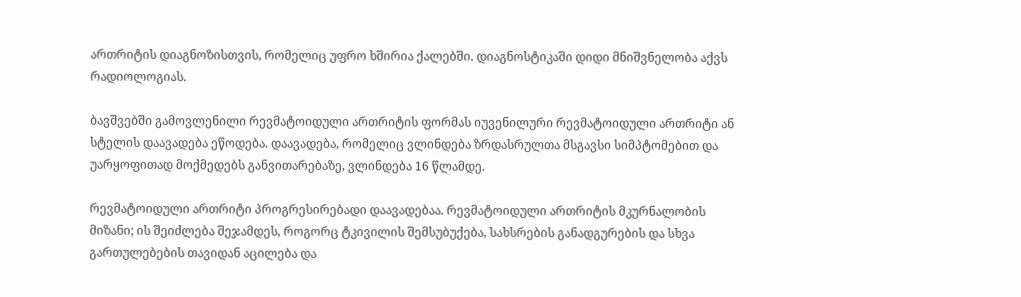ართრიტის დიაგნოზისთვის, რომელიც უფრო ხშირია ქალებში. დიაგნოსტიკაში დიდი მნიშვნელობა აქვს რადიოლოგიას.

ბავშვებში გამოვლენილი რევმატოიდული ართრიტის ფორმას იუვენილური რევმატოიდული ართრიტი ან სტელის დაავადება ეწოდება. დაავადება, რომელიც ვლინდება ზრდასრულთა მსგავსი სიმპტომებით და უარყოფითად მოქმედებს განვითარებაზე, ვლინდება 16 წლამდე.

რევმატოიდული ართრიტი პროგრესირებადი დაავადებაა. რევმატოიდული ართრიტის მკურნალობის მიზანი; ის შეიძლება შეჯამდეს, როგორც ტკივილის შემსუბუქება, სახსრების განადგურების და სხვა გართულებების თავიდან აცილება და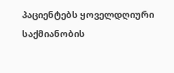პაციენტებს ყოველდღიური საქმიანობის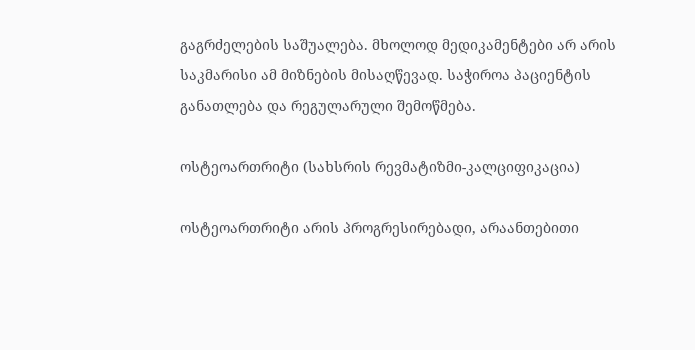გაგრძელების საშუალება. მხოლოდ მედიკამენტები არ არის საკმარისი ამ მიზნების მისაღწევად. საჭიროა პაციენტის განათლება და რეგულარული შემოწმება.

ოსტეოართრიტი (სახსრის რევმატიზმი-კალციფიკაცია)

ოსტეოართრიტი არის პროგრესირებადი, არაანთებითი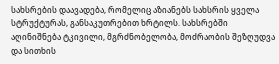სახსრების დაავადება, რომელიც აზიანებს სახსრის ყველა სტრუქტურას, განსაკუთრებით ხრტილს. სახსრებში აღინიშნება ტკივილი, მგრძნობელობა, მოძრაობის შეზღუდვა და სითხის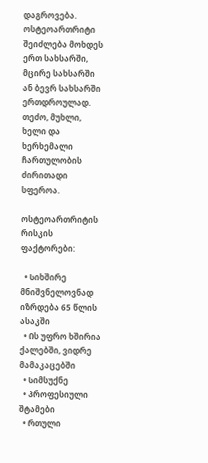დაგროვება. ოსტეოართრიტი შეიძლება მოხდეს ერთ სახსარში, მცირე სახსარში ან ბევრ სახსარში ერთდროულად. თეძო, მუხლი, ხელი და ხერხემალი ჩართულობის ძირითადი სფეროა.

ოსტეოართრიტის რისკის ფაქტორები:

  • Სიხშირე მნიშვნელოვნად იზრდება 65 წლის ასაკში
  • Ის უფრო ხშირია ქალებში, ვიდრე მამაკაცებში
  • Სიმსუქნე
  • Პროფესიული შტამები
  • Რთული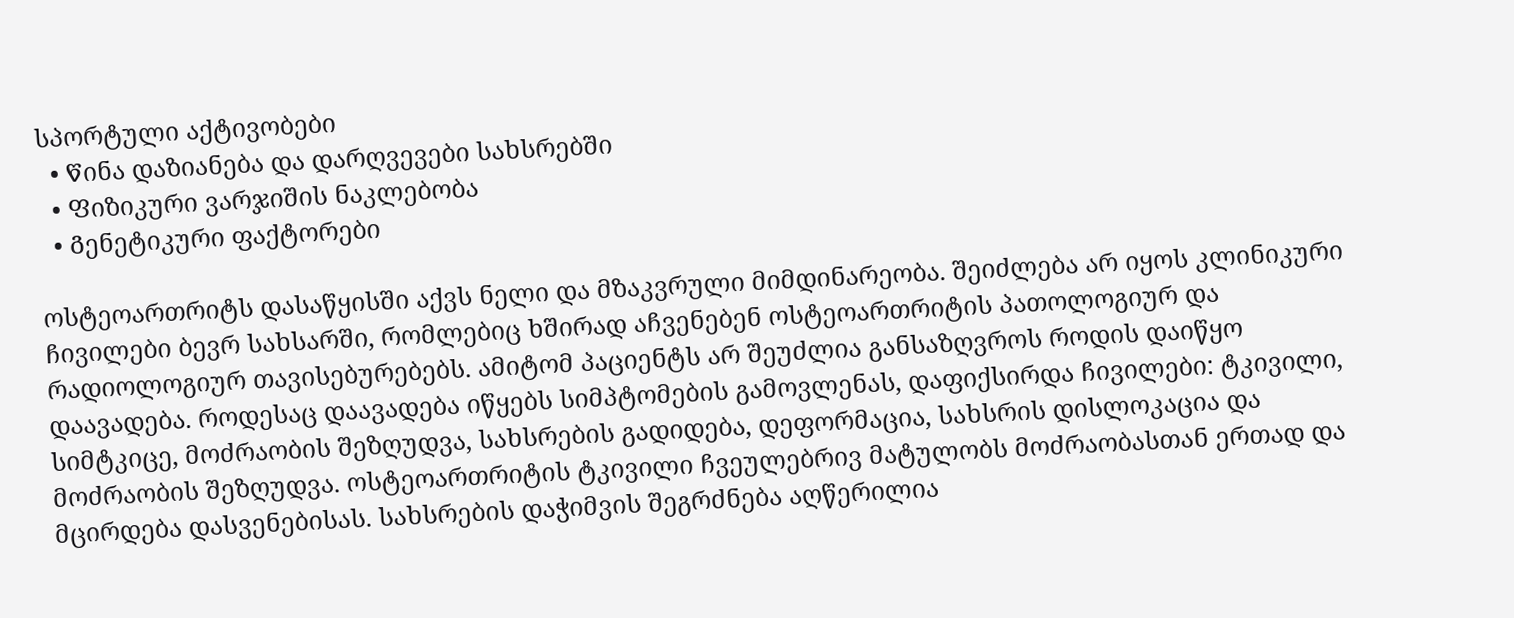სპორტული აქტივობები
  • Წინა დაზიანება და დარღვევები სახსრებში
  • Ფიზიკური ვარჯიშის ნაკლებობა
  • Გენეტიკური ფაქტორები

ოსტეოართრიტს დასაწყისში აქვს ნელი და მზაკვრული მიმდინარეობა. შეიძლება არ იყოს კლინიკური ჩივილები ბევრ სახსარში, რომლებიც ხშირად აჩვენებენ ოსტეოართრიტის პათოლოგიურ და რადიოლოგიურ თავისებურებებს. ამიტომ პაციენტს არ შეუძლია განსაზღვროს როდის დაიწყო დაავადება. როდესაც დაავადება იწყებს სიმპტომების გამოვლენას, დაფიქსირდა ჩივილები: ტკივილი, სიმტკიცე, მოძრაობის შეზღუდვა, სახსრების გადიდება, დეფორმაცია, სახსრის დისლოკაცია და მოძრაობის შეზღუდვა. ოსტეოართრიტის ტკივილი ჩვეულებრივ მატულობს მოძრაობასთან ერთად და მცირდება დასვენებისას. სახსრების დაჭიმვის შეგრძნება აღწერილია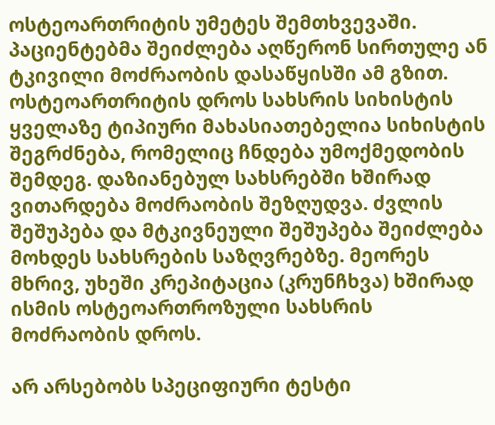ოსტეოართრიტის უმეტეს შემთხვევაში. პაციენტებმა შეიძლება აღწერონ სირთულე ან ტკივილი მოძრაობის დასაწყისში ამ გზით. ოსტეოართრიტის დროს სახსრის სიხისტის ყველაზე ტიპიური მახასიათებელია სიხისტის შეგრძნება, რომელიც ჩნდება უმოქმედობის შემდეგ. დაზიანებულ სახსრებში ხშირად ვითარდება მოძრაობის შეზღუდვა. ძვლის შეშუპება და მტკივნეული შეშუპება შეიძლება მოხდეს სახსრების საზღვრებზე. მეორეს მხრივ, უხეში კრეპიტაცია (კრუნჩხვა) ხშირად ისმის ოსტეოართროზული სახსრის მოძრაობის დროს.

არ არსებობს სპეციფიური ტესტი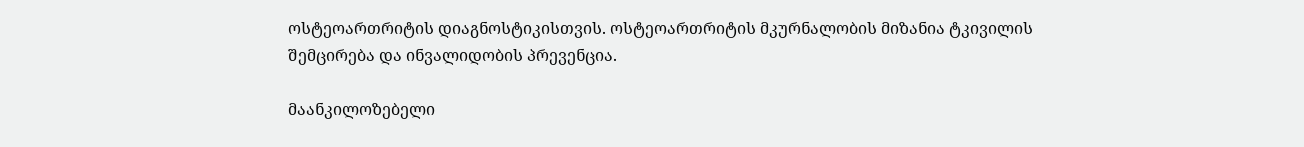ოსტეოართრიტის დიაგნოსტიკისთვის. ოსტეოართრიტის მკურნალობის მიზანია ტკივილის შემცირება და ინვალიდობის პრევენცია.

მაანკილოზებელი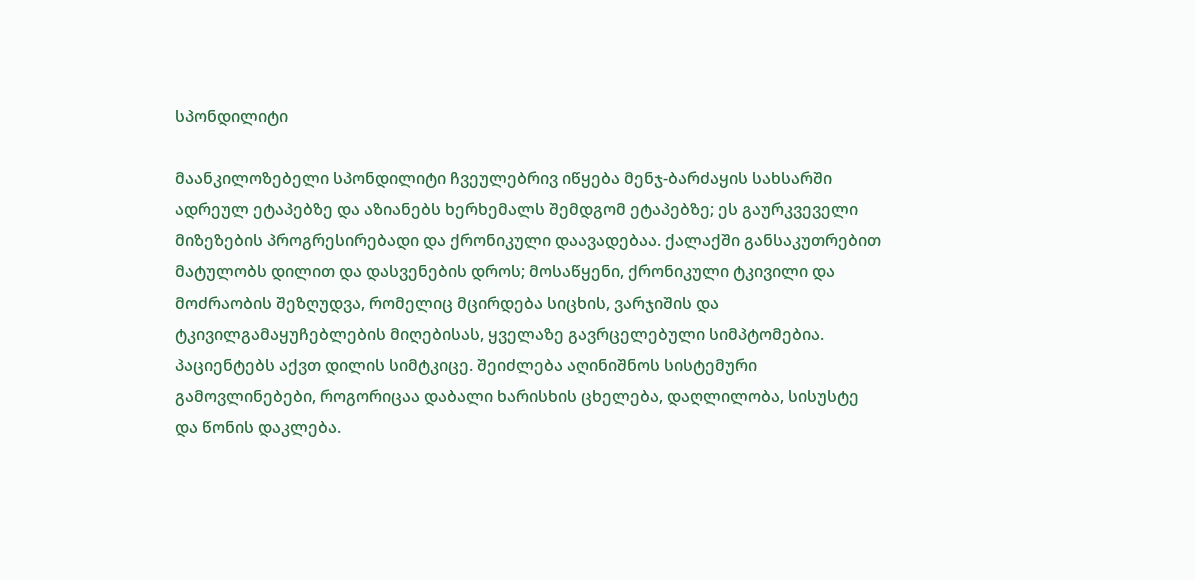სპონდილიტი

მაანკილოზებელი სპონდილიტი ჩვეულებრივ იწყება მენჯ-ბარძაყის სახსარში ადრეულ ეტაპებზე და აზიანებს ხერხემალს შემდგომ ეტაპებზე; ეს გაურკვეველი მიზეზების პროგრესირებადი და ქრონიკული დაავადებაა. ქალაქში განსაკუთრებით მატულობს დილით და დასვენების დროს; მოსაწყენი, ქრონიკული ტკივილი და მოძრაობის შეზღუდვა, რომელიც მცირდება სიცხის, ვარჯიშის და ტკივილგამაყუჩებლების მიღებისას, ყველაზე გავრცელებული სიმპტომებია. პაციენტებს აქვთ დილის სიმტკიცე. შეიძლება აღინიშნოს სისტემური გამოვლინებები, როგორიცაა დაბალი ხარისხის ცხელება, დაღლილობა, სისუსტე და წონის დაკლება.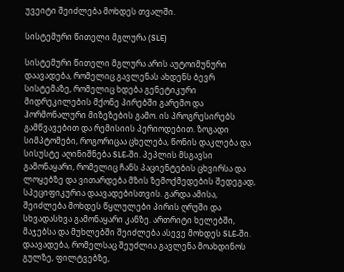უვეიტი შეიძლება მოხდეს თვალში.

სისტემური წითელი მგლურა (SLE)

სისტემური წითელი მგლურა არის აუტოიმუნური დაავადება, რომელიც გავლენას ახდენს ბევრ სისტემაზე, რომელიც ხდება გენეტიკური მიდრეკილების მქონე პირებში გარემო და ჰორმონალური მიზეზების გამო. ის პროგრესირებს გამწვავებით და რემისიის პერიოდებით. ზოგადი სიმპტომები, როგორიცაა ცხელება, წონის დაკლება და სისუსტე აღინიშნება SLE-ში. პეპლის მსგავსი გამონაყარი, რომელიც ჩანს პაციენტების ცხვირსა და ლოყებზე და ვითარდება მზის ზემოქმედების შედეგად, სპეციფიკურია დაავადებისთვის. გარდა ამისა, შეიძლება მოხდეს წყლულები პირის ღრუში და სხვადასხვა გამონაყარი კანზე. ართრიტი ხელებში, მაჯებსა და მუხლებში შეიძლება ასევე მოხდეს SLE-ში. დაავადება, რომელსაც შეუძლია გავლენა მოახდინოს გულზე, ფილტვებზე,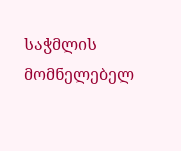საჭმლის მომნელებელ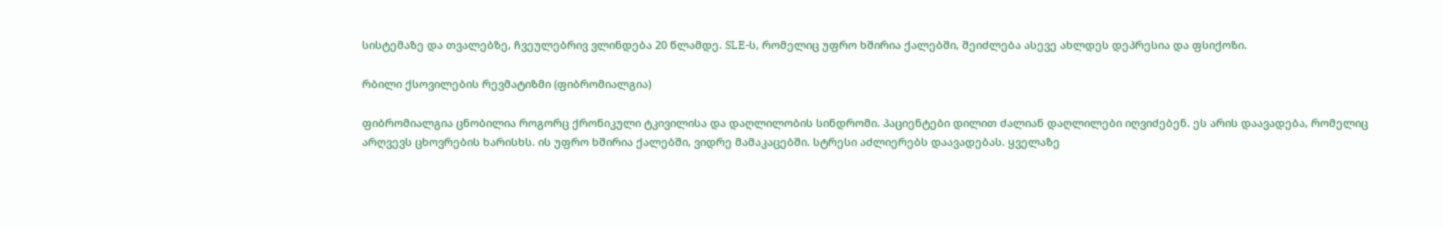სისტემაზე და თვალებზე, ჩვეულებრივ ვლინდება 20 წლამდე. SLE-ს, რომელიც უფრო ხშირია ქალებში, შეიძლება ასევე ახლდეს დეპრესია და ფსიქოზი.

რბილი ქსოვილების რევმატიზმი (ფიბრომიალგია)

ფიბრომიალგია ცნობილია როგორც ქრონიკული ტკივილისა და დაღლილობის სინდრომი. პაციენტები დილით ძალიან დაღლილები იღვიძებენ. ეს არის დაავადება, რომელიც არღვევს ცხოვრების ხარისხს. ის უფრო ხშირია ქალებში, ვიდრე მამაკაცებში. სტრესი აძლიერებს დაავადებას. ყველაზე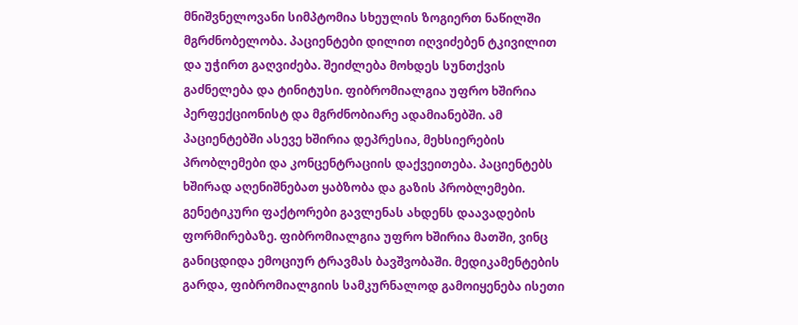მნიშვნელოვანი სიმპტომია სხეულის ზოგიერთ ნაწილში მგრძნობელობა. პაციენტები დილით იღვიძებენ ტკივილით და უჭირთ გაღვიძება. შეიძლება მოხდეს სუნთქვის გაძნელება და ტინიტუსი. ფიბრომიალგია უფრო ხშირია პერფექციონისტ და მგრძნობიარე ადამიანებში. ამ პაციენტებში ასევე ხშირია დეპრესია, მეხსიერების პრობლემები და კონცენტრაციის დაქვეითება. პაციენტებს ხშირად აღენიშნებათ ყაბზობა და გაზის პრობლემები. გენეტიკური ფაქტორები გავლენას ახდენს დაავადების ფორმირებაზე. ფიბრომიალგია უფრო ხშირია მათში, ვინც განიცდიდა ემოციურ ტრავმას ბავშვობაში. მედიკამენტების გარდა, ფიბრომიალგიის სამკურნალოდ გამოიყენება ისეთი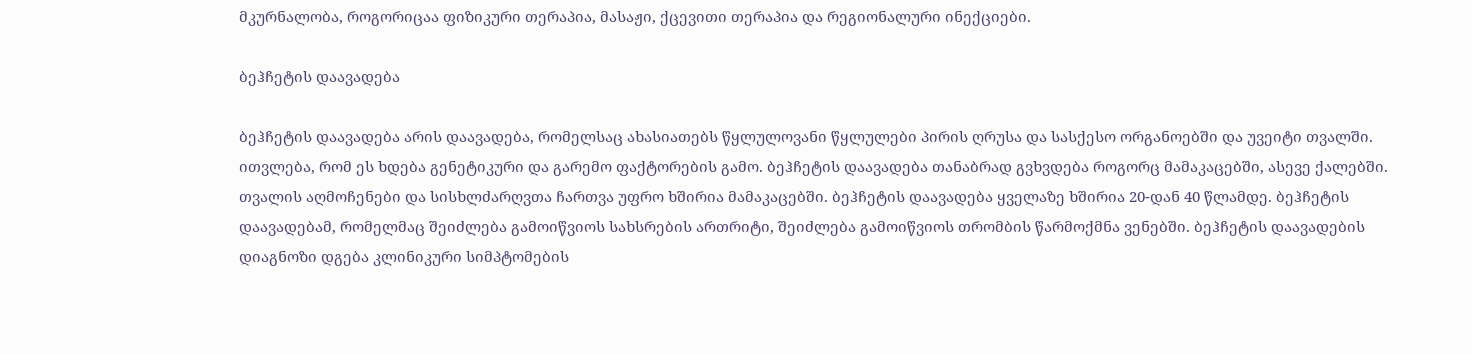მკურნალობა, როგორიცაა ფიზიკური თერაპია, მასაჟი, ქცევითი თერაპია და რეგიონალური ინექციები.

ბეჰჩეტის დაავადება

ბეჰჩეტის დაავადება არის დაავადება, რომელსაც ახასიათებს წყლულოვანი წყლულები პირის ღრუსა და სასქესო ორგანოებში და უვეიტი თვალში. ითვლება, რომ ეს ხდება გენეტიკური და გარემო ფაქტორების გამო. ბეჰჩეტის დაავადება თანაბრად გვხვდება როგორც მამაკაცებში, ასევე ქალებში. თვალის აღმოჩენები და სისხლძარღვთა ჩართვა უფრო ხშირია მამაკაცებში. ბეჰჩეტის დაავადება ყველაზე ხშირია 20-დან 40 წლამდე. ბეჰჩეტის დაავადებამ, რომელმაც შეიძლება გამოიწვიოს სახსრების ართრიტი, შეიძლება გამოიწვიოს თრომბის წარმოქმნა ვენებში. ბეჰჩეტის დაავადების დიაგნოზი დგება კლინიკური სიმპტომების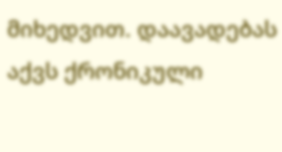მიხედვით. დაავადებას აქვს ქრონიკული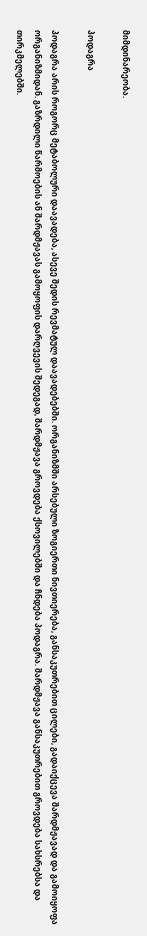მიმდინარეობა.

პოდაგრა

პოდაგრა არის როგორც მეტაბოლური დაავადება, ასევე შედის რევმატულ დაავადებებში. ორგანიზმში არსებული ზოგიერთი ნივთიერება, განსაკუთრებით ცილები, გადაიქცევა შარდმჟავად და გამოიყოფა ორგანიზმიდან. გაზრდილი წარმოების ან შარდმჟავას გამოყოფის დარღვევის შედეგად, შარდმჟავა გროვდება ქსოვილებში და ჩნდება პოდაგრა. შარდმჟავა განსაკუთრებით გროვდება სახსრებსა და თირკმელებში.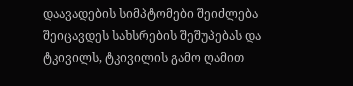დაავადების სიმპტომები შეიძლება შეიცავდეს სახსრების შეშუპებას და ტკივილს, ტკივილის გამო ღამით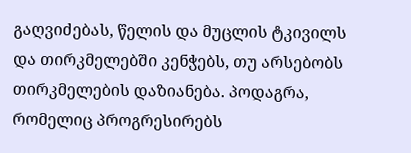გაღვიძებას, წელის და მუცლის ტკივილს და თირკმელებში კენჭებს, თუ არსებობს თირკმელების დაზიანება. პოდაგრა, რომელიც პროგრესირებს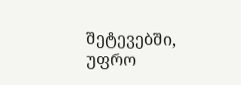შეტევებში, უფრო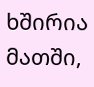ხშირია მათში,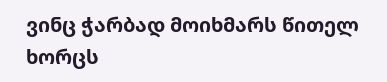ვინც ჭარბად მოიხმარს წითელ ხორცს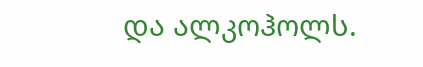და ალკოჰოლს.